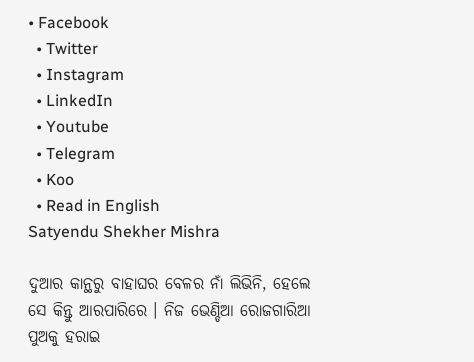• Facebook
  • Twitter
  • Instagram
  • LinkedIn
  • Youtube
  • Telegram
  • Koo
  • Read in English
Satyendu Shekher Mishra

ଦୁଆର କାନ୍ଥରୁ ବାହାଘର ବେଳର ନାଁ ଲିଭିନି, ହେଲେ ସେ କିନ୍ତୁ ଆରପାରିରେ । ନିଜ ଭେଣ୍ଡିଆ ରୋଜଗାରିଆ ପୁଅକୁ ହରାଇ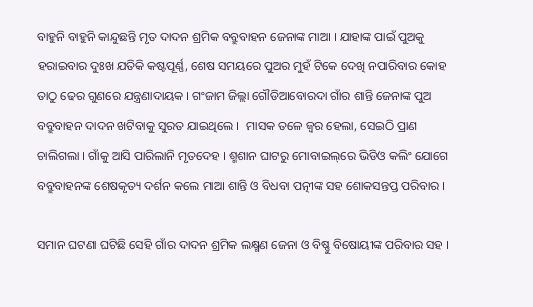ବାହୁନି ବାହୁନି କାନ୍ଦୁଛନ୍ତି ମୃତ ଦାଦନ ଶ୍ରମିକ ବବ୍ରୁବାହନ ଜେନାଙ୍କ ମାଆ । ଯାହାଙ୍କ ପାଇଁ ପୁଅକୁ ହରାଇବାର ଦୁଃଖ ଯତିକି କଷ୍ଟପୂର୍ଣ୍ଣ, ଶେଷ ସମୟରେ ପୁଅର ମୁହଁ ଟିକେ ଦେଖି ନପାରିବାର କୋହ ତାଠୁ ଢେର ଗୁଣରେ ଯନ୍ତ୍ରଣାଦାୟକ । ଗଂଜାମ ଜିଲ୍ଲା ଗୌଡିଆବୋରଦା ଗାଁର ଶାନ୍ତି ଜେନାଙ୍କ ପୁଅ ବବ୍ରୁବାହନ ଦାଦନ ଖଟିବାକୁ ସୁରତ ଯାଇଥିଲେ ।  ମାସକ ତଳେ ଜ୍ୱର ହେଲା, ସେଇଠି ପ୍ରାଣ ଚାଲିଗଲା । ଗାଁକୁ ଆସି ପାରିଲାନି ମୃତଦେହ । ଶ୍ମଶାନ ଘାଟରୁ ମୋବାଇଲ୍‌ରେ ଭିଡିଓ କଲିଂ ଯୋଗେ ବବ୍ରୁବାହନଙ୍କ ଶେଷକୃତ୍ୟ ଦର୍ଶନ କଲେ ମାଆ ଶାନ୍ତି ଓ ବିଧବା ପତ୍ନୀଙ୍କ ସହ ଶୋକସନ୍ତପ୍ତ ପରିବାର ।

ସମାନ ଘଟଣା ଘଟିଛି ସେହି ଗାଁର ଦାଦନ ଶ୍ରମିକ ଲକ୍ଷ୍ମଣ ଜେନା ଓ ବିଷ୍ଣୁ ବିଷୋୟୀଙ୍କ ପରିବାର ସହ ।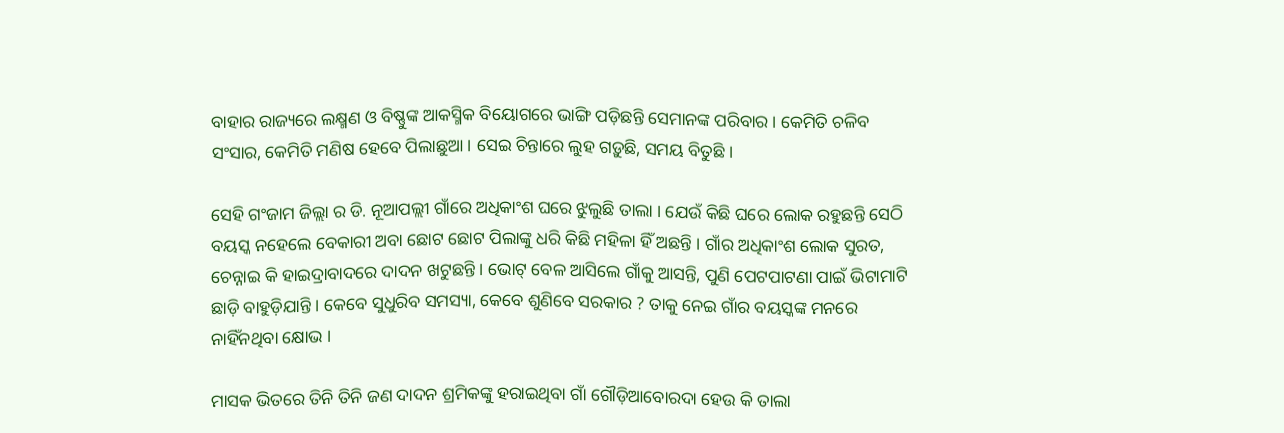ବାହାର ରାଜ୍ୟରେ ଲକ୍ଷ୍ମଣ ଓ ବିଷ୍ଣୁଙ୍କ ଆକସ୍ମିକ ବିୟୋଗରେ ଭାଙ୍ଗି ପଡ଼ିଛନ୍ତି ସେମାନଙ୍କ ପରିବାର । କେମିତି ଚଳିବ ସଂସାର, କେମିତି ମଣିଷ ହେବେ ପିଲାଛୁଆ । ସେଇ ଚିନ୍ତାରେ ଲୁହ ଗଡ଼ୁଛି, ସମୟ ବିତୁଛି ।

ସେହି ଗଂଜାମ ଜିଲ୍ଲା ର ଡି. ନୂଆପଲ୍ଲୀ ଗାଁରେ ଅଧିକାଂଶ ଘରେ ଝୁଲୁଛି ତାଲା । ଯେଉଁ କିଛି ଘରେ ଲୋକ ରହୁଛନ୍ତି ସେଠି ବୟସ୍କ ନହେଲେ ବେକାରୀ ଅବା ଛୋଟ ଛୋଟ ପିଲାଙ୍କୁ ଧରି କିଛି ମହିଳା ହିଁ ଅଛନ୍ତି । ଗାଁର ଅଧିକାଂଶ ଲୋକ ସୁରତ, ଚେନ୍ନାଇ କି ହାଇଦ୍ରାବାଦରେ ଦାଦନ ଖଟୁଛନ୍ତି । ଭୋଟ୍ ବେଳ ଆସିଲେ ଗାଁକୁ ଆସନ୍ତି, ପୁଣି ପେଟପାଟଣା ପାଇଁ ଭିଟାମାଟି ଛାଡ଼ି ବାହୁଡ଼ିଯାନ୍ତି । କେବେ ସୁଧୁରିବ ସମସ୍ୟା, କେବେ ଶୁଣିବେ ସରକାର ? ତାକୁ ନେଇ ଗାଁର ବୟସ୍କଙ୍କ ମନରେ ନାହିଁନଥିବା କ୍ଷୋଭ ।

ମାସକ ଭିତରେ ତିନି ତିନି ଜଣ ଦାଦନ ଶ୍ରମିକଙ୍କୁ ହରାଇଥିବା ଗାଁ ଗୌଡ଼ିଆବୋରଦା ହେଉ କି ତାଲା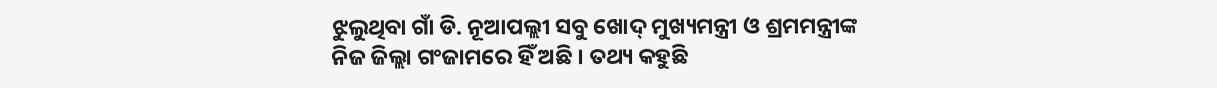ଝୁଲୁଥିବା ଗାଁ ଡି. ନୂଆପଲ୍ଲୀ ସବୁ ଖୋଦ୍ ମୁଖ୍ୟମନ୍ତ୍ରୀ ଓ ଶ୍ରମମନ୍ତ୍ରୀଙ୍କ ନିଜ ଜିଲ୍ଲା ଗଂଜାମରେ ହିଁ ଅଛି । ତଥ୍ୟ କହୁଛି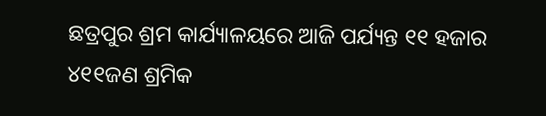ଛତ୍ରପୁର ଶ୍ରମ କାର୍ଯ୍ୟାଳୟରେ ଆଜି ପର୍ଯ୍ୟନ୍ତ ୧୧ ହଜାର ୪୧୧ଜଣ ଶ୍ରମିକ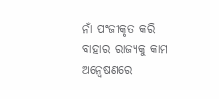ନାଁ ପଂଜୀକୃତ କରି ବାହାର ରାଜ୍ୟକୁ କାମ ଅନ୍ୱେଷଣରେ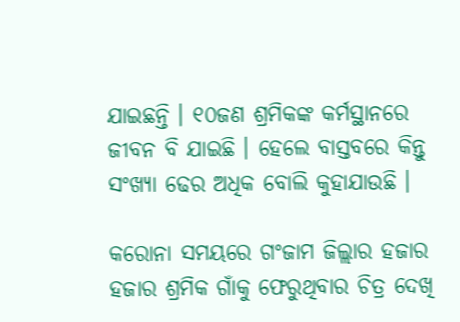ଯାଇଛନ୍ତି । ୧୦ଜଣ ଶ୍ରମିକଙ୍କ କର୍ମସ୍ଥାନରେ ଜୀବନ ବି ଯାଇଛି । ହେଲେ ବାସ୍ତବରେ କିନ୍ତୁ ସଂଖ୍ୟା ଢେର ଅଧିକ ବୋଲି କୁହାଯାଉଛି ।

କରୋନା ସମୟରେ ଗଂଜାମ ଜିଲ୍ଲାର ହଜାର ହଜାର ଶ୍ରମିକ ଗାଁକୁ ଫେରୁଥିବାର ଚିତ୍ର ଦେଖି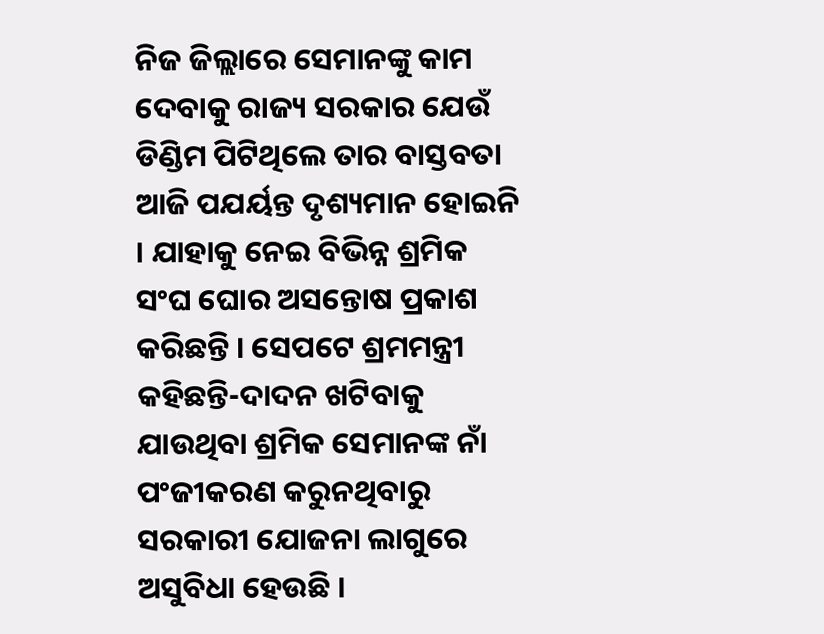ନିଜ ଜିଲ୍ଲାରେ ସେମାନଙ୍କୁ କାମ ଦେବାକୁ ରାଜ୍ୟ ସରକାର ଯେଉଁ ଡିଣ୍ଡିମ ପିଟିଥିଲେ ତାର ବାସ୍ତବତା ଆଜି ପଯର୍ୟନ୍ତ ଦୃଶ୍ୟମାନ ହୋଇନି । ଯାହାକୁ ନେଇ ବିଭିନ୍ନ ଶ୍ରମିକ ସଂଘ ଘୋର ଅସନ୍ତୋଷ ପ୍ରକାଶ କରିଛନ୍ତି । ସେପଟେ ଶ୍ରମମନ୍ତ୍ରୀ କହିଛନ୍ତି-ଦାଦନ ଖଟିବାକୁ ଯାଉଥିବା ଶ୍ରମିକ ସେମାନଙ୍କ ନାଁ ପଂଜୀକରଣ କରୁନଥିବାରୁ ସରକାରୀ ଯୋଜନା ଲାଗୁରେ ଅସୁବିଧା ହେଉଛି ।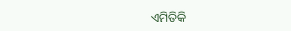ଏମିତିକି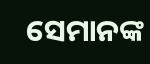ସେମାନଙ୍କ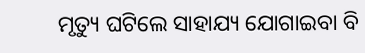ମୃତ୍ୟୁ ଘଟିଲେ ସାହାଯ୍ୟ ଯୋଗାଇବା ବି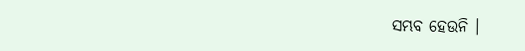ସମ୍ଭବ ହେଉନି ।